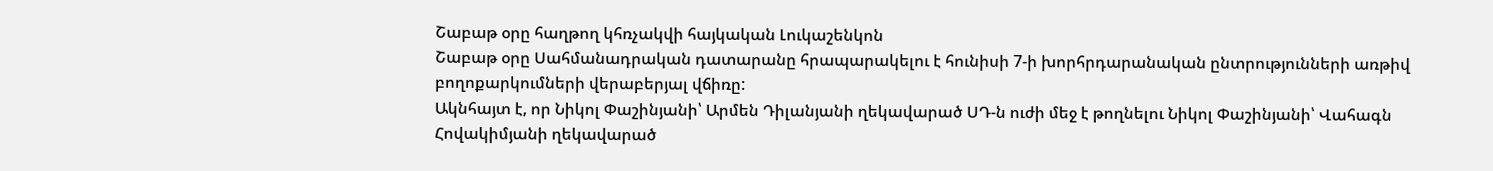Շաբաթ օրը հաղթող կհռչակվի հայկական Լուկաշենկոն
Շաբաթ օրը Սահմանադրական դատարանը հրապարակելու է հունիսի 7-ի խորհրդարանական ընտրությունների առթիվ բողոքարկումների վերաբերյալ վճիռը:
Ակնհայտ է, որ Նիկոլ Փաշինյանի՝ Արմեն Դիլանյանի ղեկավարած ՍԴ-ն ուժի մեջ է թողնելու Նիկոլ Փաշինյանի՝ Վահագն Հովակիմյանի ղեկավարած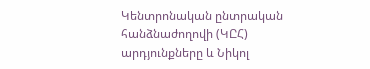Կենտրոնական ընտրական հանձնաժողովի (ԿԸՀ) արդյունքները և Նիկոլ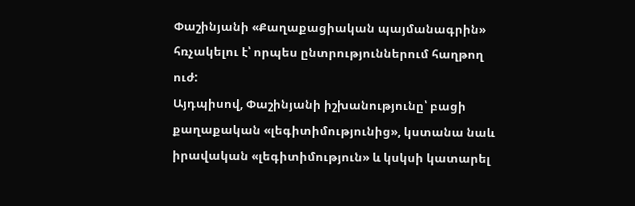Փաշինյանի «Քաղաքացիական պայմանագրին» հռչակելու է՝ որպես ընտրություններում հաղթող ուժ:
Այդպիսով, Փաշինյանի իշխանությունը՝ բացի քաղաքական «լեգիտիմությունից», կստանա նաև իրավական «լեգիտիմություն» և կսկսի կատարել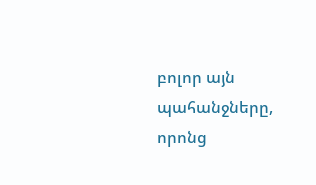բոլոր այն պահանջները, որոնց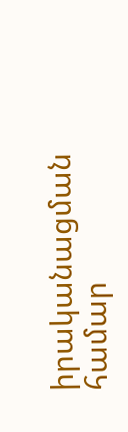իրականացման համար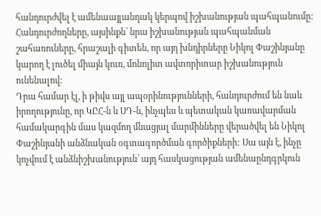հանդուրժվել է ամենաայլանդակ կերպով իշխանության պահպանումը: Հանդուրժողները, այսինքն՝ նրա իշխանության պահպանման շահառուները, հրաշալի գիտեն, որ այդ խնդիրները Նիկոլ Փաշինյանը կարող է լուծել միայն կուռ, մոնոլիտ ավտորիտար իշխանություն ունենալով:
Դրա համար էլ, ի թիվս այլ ապօրինությունների, հանդուրժում են նաև իրողությունը, որ ԿԸՀ-ն և ՍԴ-ն, ինչպես և պետական կառավարման համակարգին մաս կազմող մնացյալ մարմինները վերածվել են Նիկոլ Փաշինյանի անձնական օգտագործման գործիքների: Սա այն է, ինչը կոչվում է անձնիշխանություն՝ այդ հասկացության ամենաընդգրկուն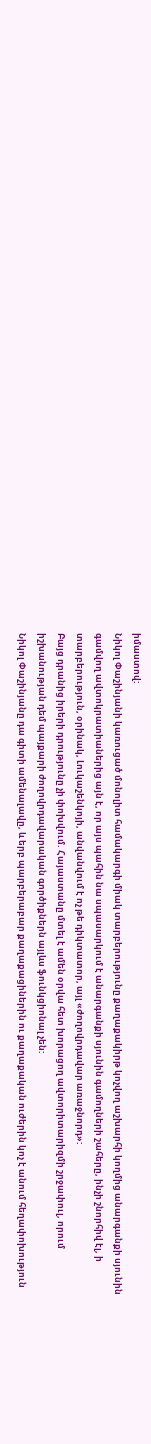իմաստով:
Նիկոլ Փաշինյանի կառուցած մոնոլիտ համակարգի միակ տարբերությունը քաղաքակիրթ կոչվող աշխարհի կողմից անարգանքի սյունին գամվող ավտոկրատիաներից այն է, որ այս պահին նա սպասարկում է անարգանքի սյունին գամողների շահերը, ինչի շնորհիվ էլ, ի տարբերություն, օրինակ, Լուկաշենկոյի, անվանվում է ոչ թե դիկտատոր, այլ «ժողովրդավար առաջնորդ»:
Բայց դրանից իրերի դրությունը չի փոխվում. Հայաստանը մտել է ամեն օրվա հետ խորացող ավտորիտարիզմի շրջափուլ, որում իշխանության դեմ պայքարի ժողովրդավարական գործիքներն այլևս ֆունկցիոնալ չեն:
Նիկոլ Փաշինյանը դա գիտի ամենալավը, և երբ պարբերաբար քաղաքացիներին ու քաղաքական ուժերին կոչ է անում հեղափոխություն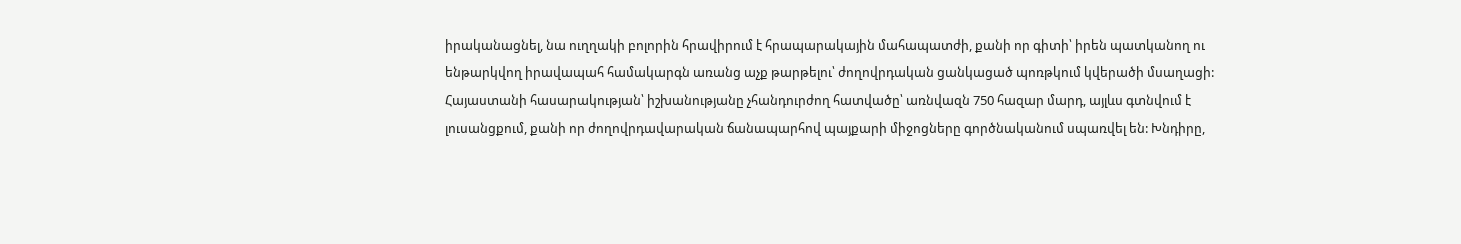իրականացնել, նա ուղղակի բոլորին հրավիրում է հրապարակային մահապատժի, քանի որ գիտի՝ իրեն պատկանող ու ենթարկվող իրավապահ համակարգն առանց աչք թարթելու՝ ժողովրդական ցանկացած պոռթկում կվերածի մսաղացի:
Հայաստանի հասարակության՝ իշխանությանը չհանդուրժող հատվածը՝ առնվազն 750 հազար մարդ, այլևս գտնվում է լուսանցքում, քանի որ ժողովրդավարական ճանապարհով պայքարի միջոցները գործնականում սպառվել են: Խնդիրը,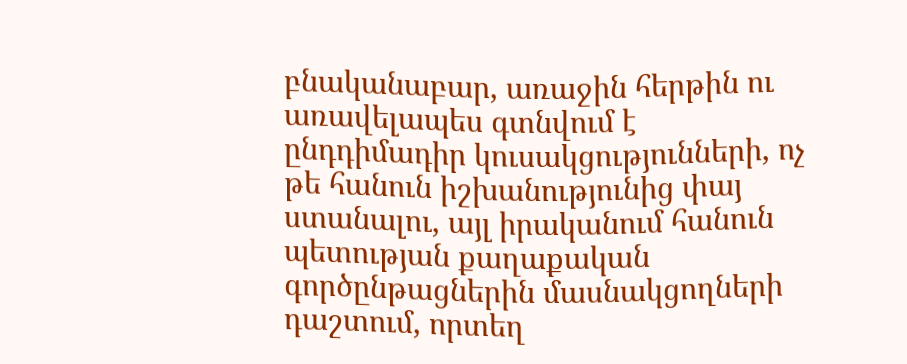բնականաբար, առաջին հերթին ու առավելապես գտնվում է ընդդիմադիր կուսակցությունների, ոչ թե հանուն իշխանությունից փայ ստանալու, այլ իրականում հանուն պետության քաղաքական գործընթացներին մասնակցողների դաշտում, որտեղ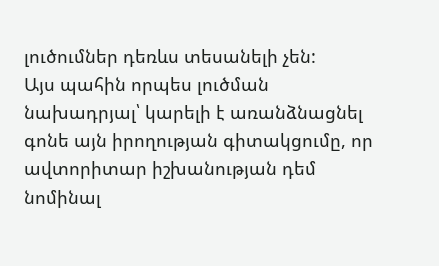լուծումներ դեռևս տեսանելի չեն:
Այս պահին որպես լուծման նախադրյալ՝ կարելի է առանձնացնել գոնե այն իրողության գիտակցումը, որ ավտորիտար իշխանության դեմ նոմինալ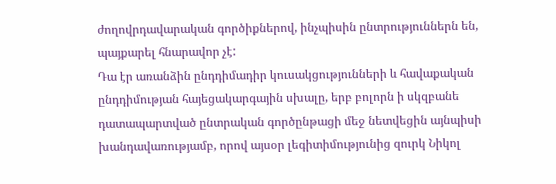ժողովրդավարական գործիքներով, ինչպիսին ընտրություններն են, պայքարել հնարավոր չէ:
Դա էր առանձին ընդդիմադիր կուսակցությունների և հավաքական ընդդիմության հայեցակարգային սխալը, երբ բոլորն ի սկզբանե դատապարտված ընտրական գործընթացի մեջ նետվեցին այնպիսի խանդավառությամբ, որով այսօր լեգիտիմությունից զուրկ Նիկոլ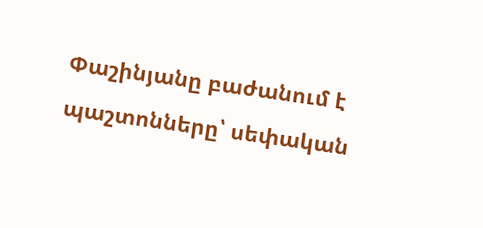Փաշինյանը բաժանում է պաշտոնները՝ սեփական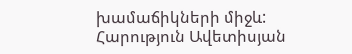խամաճիկների միջև:
Հարություն Ավետիսյան